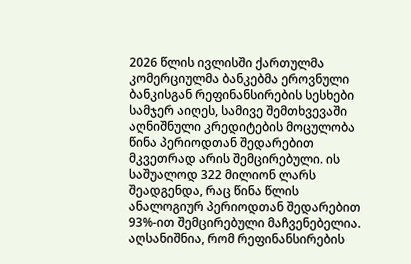2026 წლის ივლისში ქართულმა კომერციულმა ბანკებმა ეროვნული ბანკისგან რეფინანსირების სესხები სამჯერ აიღეს, სამივე შემთხვევაში აღნიშნული კრედიტების მოცულობა წინა პერიოდთან შედარებით მკვეთრად არის შემცირებული. ის საშუალოდ 322 მილიონ ლარს შეადგენდა, რაც წინა წლის ანალოგიურ პერიოდთან შედარებით 93%-ით შემცირებული მაჩვენებელია.
აღსანიშნია, რომ რეფინანსირების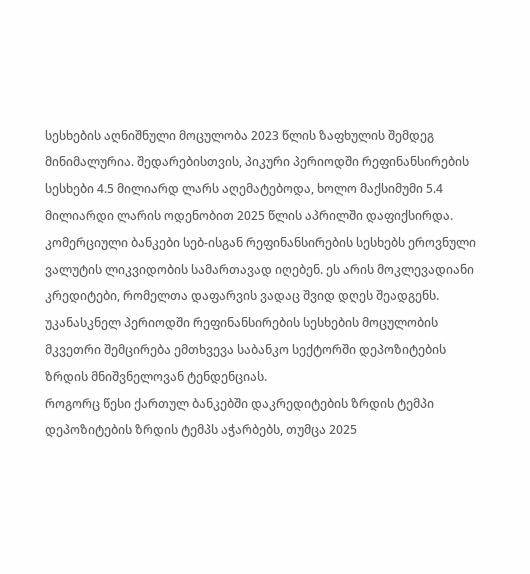სესხების აღნიშნული მოცულობა 2023 წლის ზაფხულის შემდეგ მინიმალურია. შედარებისთვის, პიკური პერიოდში რეფინანსირების სესხები 4.5 მილიარდ ლარს აღემატებოდა, ხოლო მაქსიმუმი 5.4 მილიარდი ლარის ოდენობით 2025 წლის აპრილში დაფიქსირდა.
კომერციული ბანკები სებ-ისგან რეფინანსირების სესხებს ეროვნული ვალუტის ლიკვიდობის სამართავად იღებენ. ეს არის მოკლევადიანი კრედიტები, რომელთა დაფარვის ვადაც შვიდ დღეს შეადგენს. უკანასკნელ პერიოდში რეფინანსირების სესხების მოცულობის მკვეთრი შემცირება ემთხვევა საბანკო სექტორში დეპოზიტების ზრდის მნიშვნელოვან ტენდენციას.
როგორც წესი ქართულ ბანკებში დაკრედიტების ზრდის ტემპი დეპოზიტების ზრდის ტემპს აჭარბებს, თუმცა 2025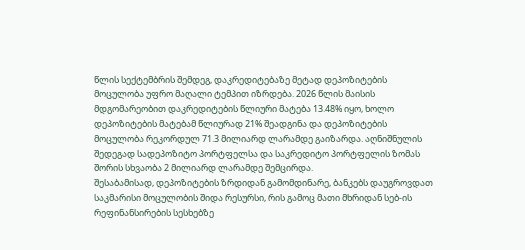წლის სექტემბრის შემდეგ, დაკრედიტებაზე მეტად დეპოზიტების მოცულობა უფრო მაღალი ტემპით იზრდება. 2026 წლის მაისის მდგომარეობით დაკრედიტების წლიური მატება 13.48% იყო, ხოლო დეპოზიტების მატებამ წლიურად 21% შეადგინა და დეპოზიტების მოცულობა რეკორდულ 71.3 მილიარდ ლარამდე გაიზარდა. აღნიშნულის შედეგად სადეპოზიტო პორტფელსა და საკრედიტო პორტფელის ზომას შორის სხვაობა 2 მილიარდ ლარამდე შემცირდა.
შესაბამისად, დეპოზიტების ზრდიდან გამომდინარე, ბანკებს დაუგროვდათ საკმარისი მოცულობის შიდა რესურსი, რის გამოც მათი მხრიდან სებ-ის რეფინანსირების სესხებზე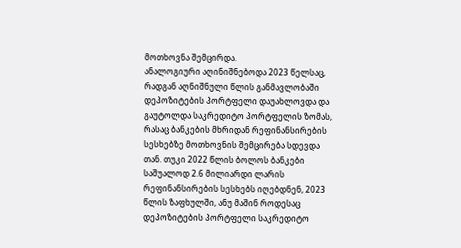მოთხოვნა შემცირდა.
ანალოგიური აღინიშნებოდა 2023 წელსაც, რადგან აღნიშნული წლის განმავლობაში დეპოზიტების პორტფელი დაუახლოვდა და გაუტოლდა საკრედიტო პორტფელის ზომას, რასაც ბანკების მხრიდან რეფინანსირების სესხებზე მოთხოვნის შემცირება სდევდა თან. თუკი 2022 წლის ბოლოს ბანკები საშუალოდ 2.6 მილიარდი ლარის რეფინანსირების სესხებს იღებდნენ, 2023 წლის ზაფხულში, ანუ მაშინ როდესაც დეპოზიტების პორტფელი საკრედიტო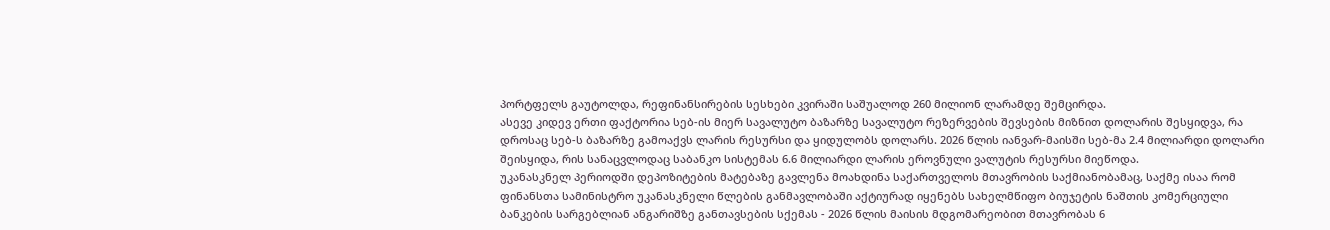პორტფელს გაუტოლდა, რეფინანსირების სესხები კვირაში საშუალოდ 260 მილიონ ლარამდე შემცირდა.
ასევე კიდევ ერთი ფაქტორია სებ-ის მიერ სავალუტო ბაზარზე სავალუტო რეზერვების შევსების მიზნით დოლარის შესყიდვა, რა დროსაც სებ-ს ბაზარზე გამოაქვს ლარის რესურსი და ყიდულობს დოლარს. 2026 წლის იანვარ-მაისში სებ-მა 2.4 მილიარდი დოლარი შეისყიდა, რის სანაცვლოდაც საბანკო სისტემას 6.6 მილიარდი ლარის ეროვნული ვალუტის რესურსი მიეწოდა.
უკანასკნელ პერიოდში დეპოზიტების მატებაზე გავლენა მოახდინა საქართველოს მთავრობის საქმიანობამაც, საქმე ისაა რომ ფინანსთა სამინისტრო უკანასკნელი წლების განმავლობაში აქტიურად იყენებს სახელმწიფო ბიუჯეტის ნაშთის კომერციული ბანკების სარგებლიან ანგარიშზე განთავსების სქემას - 2026 წლის მაისის მდგომარეობით მთავრობას 6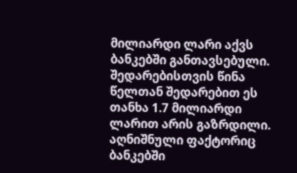მილიარდი ლარი აქვს ბანკებში განთავსებული. შედარებისთვის წინა წელთან შედარებით ეს თანხა 1.7 მილიარდი ლარით არის გაზრდილი. აღნიშნული ფაქტორიც ბანკებში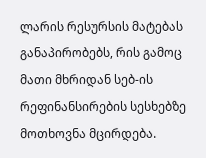ლარის რესურსის მატებას განაპირობებს, რის გამოც მათი მხრიდან სებ-ის რეფინანსირების სესხებზე მოთხოვნა მცირდება.